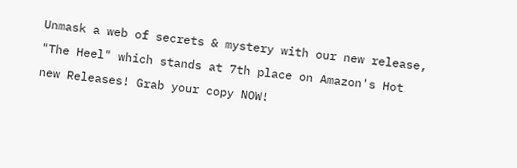Unmask a web of secrets & mystery with our new release, "The Heel" which stands at 7th place on Amazon's Hot new Releases! Grab your copy NOW!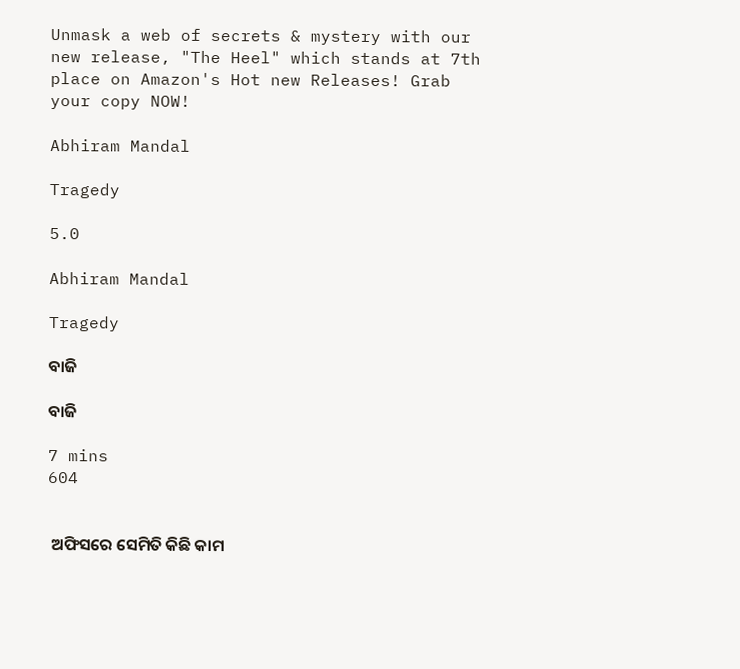Unmask a web of secrets & mystery with our new release, "The Heel" which stands at 7th place on Amazon's Hot new Releases! Grab your copy NOW!

Abhiram Mandal

Tragedy

5.0

Abhiram Mandal

Tragedy

ବାଜି

ବାଜି

7 mins
604


 ଅଫିସରେ ସେମିତି କିଛି କାମ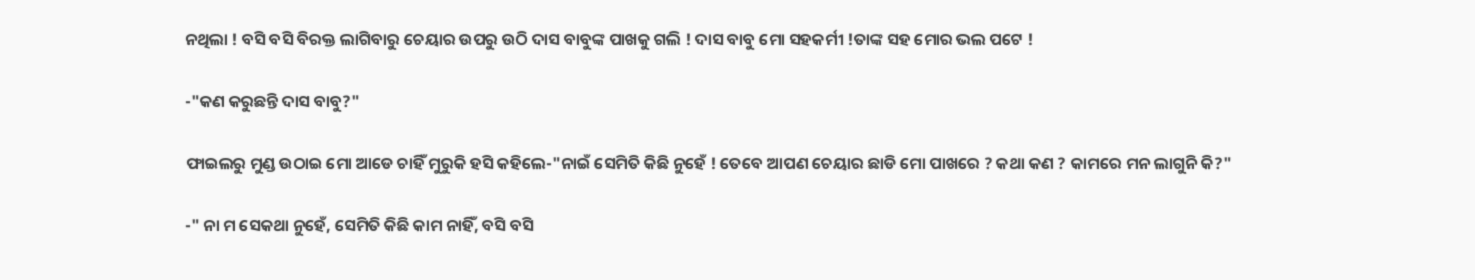ନଥିଲା ! ବସି ବସି ବିରକ୍ତ ଲାଗିବାରୁ ଚେୟାର ଉପରୁ ଉଠି ଦାସ ବାବୁଙ୍କ ପାଖକୁ ଗଲି ! ଦାସ ବାବୁ ମୋ ସହକର୍ମୀ !ତାଙ୍କ ସହ ମୋର ଭଲ ପଟେ !

-"କଣ କରୁଛନ୍ତି ଦାସ ବାବୁ?"

ଫାଇଲରୁ ମୁଣ୍ଡ ଉଠାଇ ମୋ ଆଡେ ଚାହିଁ ମୁରୁକି ହସି କହିଲେ-"ନାଇଁ ସେମିତି କିଛି ନୁହେଁ ! ତେବେ ଆପଣ ଚେୟାର ଛାଡି ମୋ ପାଖରେ ? କଥା କଣ ? କାମରେ ମନ ଲାଗୁନି କି?"

-" ନା ମ ସେକଥା ନୁହେଁ, ସେମିତି କିଛି କାମ ନାହିଁ, ବସି ବସି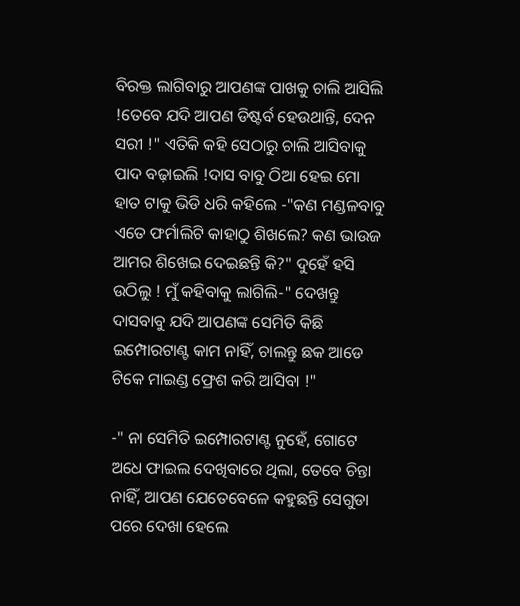ବିରକ୍ତ ଲାଗିବାରୁ ଆପଣଙ୍କ ପାଖକୁ ଚାଲି ଆସିଲି !ତେବେ ଯଦି ଆପଣ ଡିଷ୍ଟର୍ବ ହେଉଥାନ୍ତି, ଦେନ ସରୀ !" ଏତିକି କହି ସେଠାରୁ ଚାଲି ଆସିବାକୁ ପାଦ ବଢ଼ାଇଲି !ଦାସ ବାବୁ ଠିଆ ହେଇ ମୋ ହାତ ଟାକୁ ଭିଡି ଧରି କହିଲେ -"କଣ ମଣ୍ଡଳବାବୁ ଏତେ ଫର୍ମାଲିଟି କାହାଠୁ ଶିଖଲେ? କଣ ଭାଉଜ ଆମର ଶିଖେଇ ଦେଇଛନ୍ତି କି?" ଦୁହେଁ ହସି ଉଠିଲୁ ! ମୁଁ କହିବାକୁ ଲାଗିଲି-" ଦେଖନ୍ତୁ ଦାସବାବୁ ଯଦି ଆପଣଙ୍କ ସେମିତି କିଛି ଇମ୍ପୋରଟାଣ୍ଟ କାମ ନାହିଁ, ଚାଲନ୍ତୁ ଛକ ଆଡେ ଟିକେ ମାଇଣ୍ଡ ଫ୍ରେଶ କରି ଆସିବା !"

-" ନା ସେମିତି ଇମ୍ପୋରଟାଣ୍ଟ ନୁହେଁ, ଗୋଟେ ଅଧେ ଫାଇଲ ଦେଖିବାରେ ଥିଲା, ତେବେ ଚିନ୍ତା ନାହିଁ, ଆପଣ ଯେତେବେଳେ କହୁଛନ୍ତି ସେଗୁଡା ପରେ ଦେଖା ହେଲେ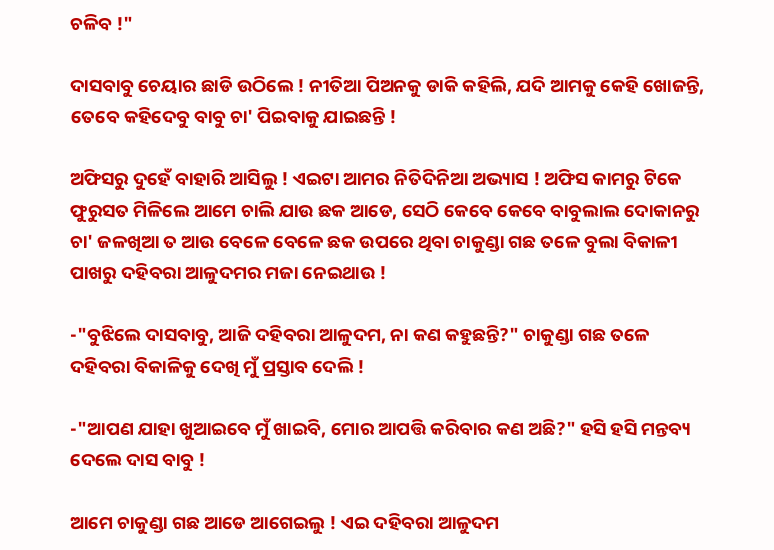ଚଳିବ !"

ଦାସବାବୁ ଚେୟାର ଛାଡି ଉଠିଲେ ! ନୀତିଆ ପିଅନକୁ ଡାକି କହିଲି, ଯଦି ଆମକୁ କେହି ଖୋଜନ୍ତି, ତେବେ କହିଦେବୁ ବାବୁ ଚା' ପିଇବାକୁ ଯାଇଛନ୍ତି !

ଅଫିସରୁ ଦୁହେଁ ବାହାରି ଆସିଲୁ ! ଏଇଟା ଆମର ନିତିଦିନିଆ ଅଭ୍ୟାସ ! ଅଫିସ କାମରୁ ଟିକେ ଫୁରୁସତ ମିଳିଲେ ଆମେ ଚାଲି ଯାଉ ଛକ ଆଡେ, ସେଠି କେବେ କେବେ ବାବୁଲାଲ ଦୋକାନରୁ ଚା' ଜଳଖିଆ ତ ଆଉ ବେଳେ ବେଳେ ଛକ ଉପରେ ଥିବା ଚାକୁଣ୍ଡା ଗଛ ତଳେ ବୁଲା ବିକାଳୀ ପାଖରୁ ଦହିବରା ଆଳୁଦମର ମଜା ନେଇଥାଉ !

-"ବୁଝିଲେ ଦାସବାବୁ, ଆଜି ଦହିବରା ଆଳୁଦମ, ନା କଣ କହୁଛନ୍ତି?" ଚାକୁଣ୍ଡା ଗଛ ତଳେ ଦହିବରା ବିକାଳିକୁ ଦେଖି ମୁଁ ପ୍ରସ୍ତାବ ଦେଲି !

-"ଆପଣ ଯାହା ଖୁଆଇବେ ମୁଁ ଖାଇବି, ମୋର ଆପତ୍ତି କରିବାର କଣ ଅଛି?" ହସି ହସି ମନ୍ତବ୍ୟ ଦେଲେ ଦାସ ବାବୁ !

ଆମେ ଚାକୁଣ୍ଡା ଗଛ ଆଡେ ଆଗେଇଲୁ ! ଏଇ ଦହିବରା ଆଳୁଦମ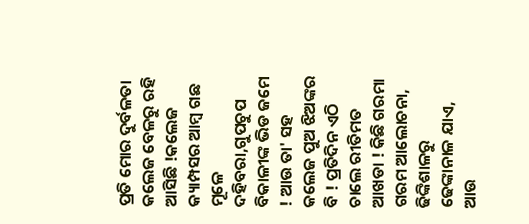ପ୍ରତି ମୋର ଦୁର୍ବଳତା କଲେଜ ବେଳରୁ ରହି ଆସିଛି !କଲେଜ କ୍ୟାମ୍ପସର ଆମ୍ବ ଗଛ ମୂଳେ ଦହିବରା,ଗୁପଚୁପ ବିକାଳୀଙ୍କ ଭିଡ ଜମେ ! ଆଉ ତା' ସହ କଲେଜ ପୁଅ ଝିଅଙ୍କର ବି ! ପ୍ରତିଦିନ ଏଠି ଚାଲେ ରୀତିମତ ଆଖଡା ! କିଛି ଗରମା ଗରମ ଆଲୋଚନା, ଢିଙ୍କିଶାଳରୁ ଢେଙ୍କାନାଳ ଯାଏ, ଆଉ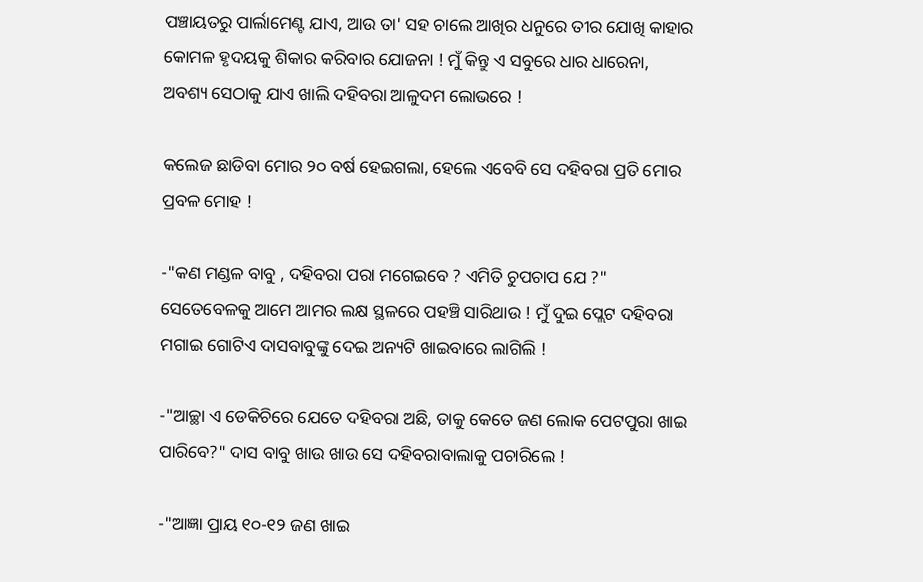ପଞ୍ଚାୟତରୁ ପାର୍ଲାମେଣ୍ଟ ଯାଏ, ଆଉ ତା' ସହ ଚାଲେ ଆଖିର ଧନୁରେ ତୀର ଯୋଖି କାହାର କୋମଳ ହୃଦୟକୁ ଶିକାର କରିବାର ଯୋଜନା ! ମୁଁ କିନ୍ତୁ ଏ ସବୁରେ ଧାର ଧାରେନା, ଅବଶ୍ୟ ସେଠାକୁ ଯାଏ ଖାଲି ଦହିବରା ଆଳୁଦମ ଲୋଭରେ !

କଲେଜ ଛାଡିବା ମୋର ୨୦ ବର୍ଷ ହେଇଗଲା, ହେଲେ ଏବେବି ସେ ଦହିବରା ପ୍ରତି ମୋର ପ୍ରବଳ ମୋହ !

-"କଣ ମଣ୍ଡଳ ବାବୁ , ଦହିବରା ପରା ମଗେଇବେ ? ଏମିତି ଚୁପଚାପ ଯେ ?" ସେତେବେଳକୁ ଆମେ ଆମର ଲକ୍ଷ ସ୍ଥଳରେ ପହଞ୍ଚି ସାରିଥାଉ ! ମୁଁ ଦୁଇ ପ୍ଲେଟ ଦହିବରା ମଗାଇ ଗୋଟିଏ ଦାସବାବୁଙ୍କୁ ଦେଇ ଅନ୍ୟଟି ଖାଇବାରେ ଲାଗିଲି !

-"ଆଚ୍ଛା ଏ ଡେକିଚିରେ ଯେତେ ଦହିବରା ଅଛି, ତାକୁ କେତେ ଜଣ ଲୋକ ପେଟପୁରା ଖାଇ ପାରିବେ?" ଦାସ ବାବୁ ଖାଉ ଖାଉ ସେ ଦହିବରାବାଲାକୁ ପଚାରିଲେ !

-"ଆଜ୍ଞା ପ୍ରାୟ ୧୦-୧୨ ଜଣ ଖାଇ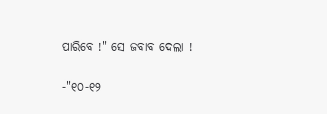ପାରିବେ !" ସେ ଜବାବ ଦେଲା !

-"୧୦-୧୨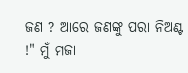ଜଣ ? ଆରେ ଜଣଙ୍କୁ ପରା ନିଅଣ୍ଟ !" ମୁଁ ମଜା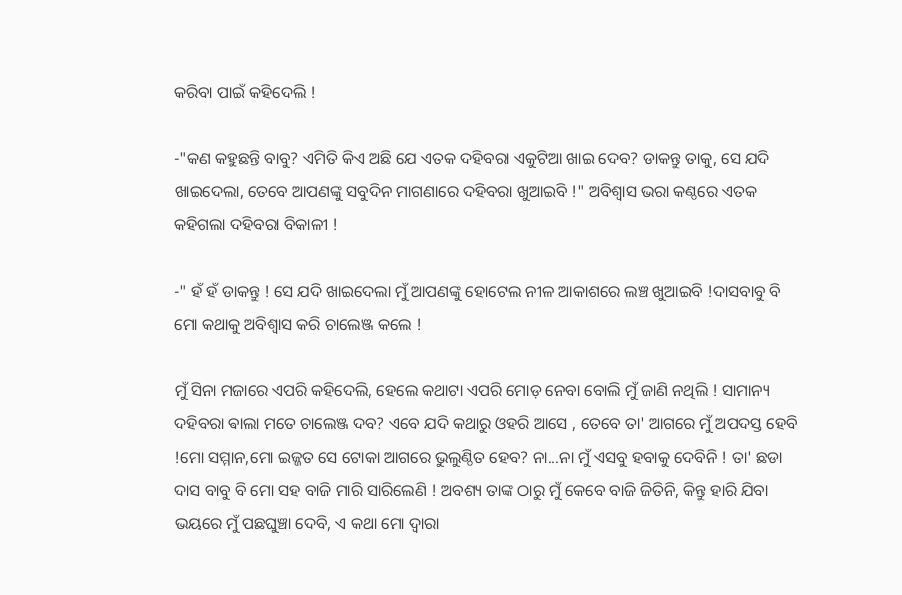କରିବା ପାଇଁ କହିଦେଲି !

-"କଣ କହୁଛନ୍ତି ବାବୁ? ଏମିତି କିଏ ଅଛି ଯେ ଏତକ ଦହିବରା ଏକୁଟିଆ ଖାଇ ଦେବ? ଡାକନ୍ତୁ ତାକୁ, ସେ ଯଦି ଖାଇଦେଲା, ତେବେ ଆପଣଙ୍କୁ ସବୁଦିନ ମାଗଣାରେ ଦହିବରା ଖୁଆଇବି !" ଅବିଶ୍ୱାସ ଭରା କଣ୍ଠରେ ଏତକ କହିଗଲା ଦହିବରା ବିକାଳୀ !

-" ହଁ ହଁ ଡାକନ୍ତୁ ! ସେ ଯଦି ଖାଇଦେଲା ମୁଁ ଆପଣଙ୍କୁ ହୋଟେଲ ନୀଳ ଆକାଶରେ ଲଞ୍ଚ ଖୁଆଇବି !ଦାସବାବୁ ବି ମୋ କଥାକୁ ଅବିଶ୍ୱାସ କରି ଚାଲେଞ୍ଜ କଲେ !

ମୁଁ ସିନା ମଜାରେ ଏପରି କହିଦେଲି, ହେଲେ କଥାଟା ଏପରି ମୋଡ଼ ନେବା ବୋଲି ମୁଁ ଜାଣି ନଥିଲି ! ସାମାନ୍ୟ ଦହିବରା ଵାଲା ମତେ ଚାଲେଞ୍ଜ ଦବ? ଏବେ ଯଦି କଥାରୁ ଓହରି ଆସେ , ତେବେ ତା' ଆଗରେ ମୁଁ ଅପଦସ୍ତ ହେବି !ମୋ ସମ୍ମାନ,ମୋ ଇଜ୍ଜତ ସେ ଟୋକା ଆଗରେ ଭୁଲୁଣ୍ଠିତ ହେବ? ନା...ନା ମୁଁ ଏସବୁ ହବାକୁ ଦେବିନି ! ତା' ଛଡା ଦାସ ବାବୁ ବି ମୋ ସହ ବାଜି ମାରି ସାରିଲେଣି ! ଅବଶ୍ୟ ତାଙ୍କ ଠାରୁ ମୁଁ କେବେ ବାଜି ଜିତିନି, କିନ୍ତୁ ହାରି ଯିବା ଭୟରେ ମୁଁ ପଛଘୁଞ୍ଚା ଦେବି, ଏ କଥା ମୋ ଦ୍ୱାରା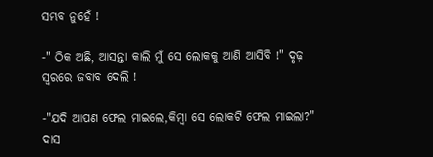ସମ୍ଭବ ନୁହେଁ !

-" ଠିକ ଅଛି, ଆସନ୍ତା କାଲି ମୁଁ ସେ ଲୋକକୁ ଆଣି ଆସିବି !" ଦୃଢ଼ ସ୍ୱରରେ ଜବାବ ଦେଲି !

-"ଯଦି ଆପଣ ଫେଲ ମାଇଲେ,କିମ୍ବା ସେ ଲୋକଟି ଫେଲ ମାଇଲା?" ଦାସ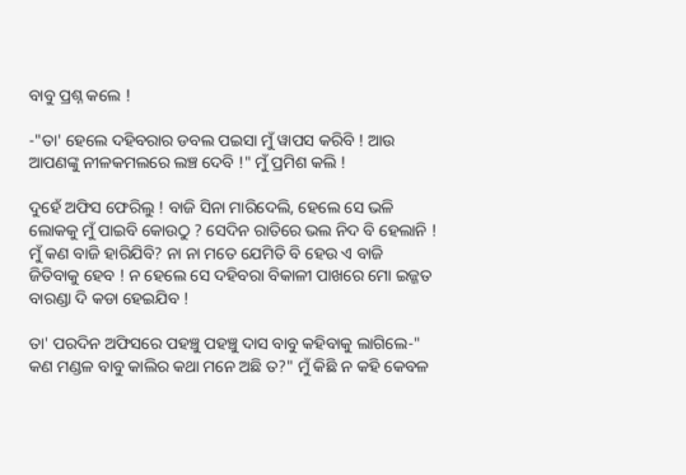ବାବୁ ପ୍ରଶ୍ନ କଲେ !

-"ତା' ହେଲେ ଦହିବରାର ଡବଲ ପଇସା ମୁଁ ୱାପସ କରିବି ! ଆଉ ଆପଣଙ୍କୁ ନୀଳକମଲରେ ଲଞ୍ଚ ଦେବି !" ମୁଁ ପ୍ରମିଶ କଲି !

ଦୁହେଁ ଅଫିସ ଫେରିଲୁ ! ବାଜି ସିନା ମାରିଦେଲି, ହେଲେ ସେ ଭଳି ଲୋକକୁ ମୁଁ ପାଇବି କୋଉଠୁ ? ସେଦିନ ରାତିରେ ଭଲ ନିଦ ବି ହେଲାନି ! ମୁଁ କଣ ବାଜି ହାରିଯିବି? ନା ନା ମତେ ଯେମିତି ବି ହେଉ ଏ ବାଜି ଜିତିବାକୁ ହେବ ! ନ ହେଲେ ସେ ଦହିବରା ବିକାଳୀ ପାଖରେ ମୋ ଇଜ୍ଜତ ବାରଣ୍ଡା ଦି କଡା ହେଇଯିବ !

ତା' ପରଦିନ ଅଫିସରେ ପହଞ୍ଚୁ ପହଞ୍ଚୁ ଦାସ ବାବୁ କହିବାକୁ ଲାଗିଲେ-" କଣ ମଣ୍ଡଳ ବାବୁ କାଲିର କଥା ମନେ ଅଛି ତ?" ମୁଁ କିଛି ନ କହି କେବଳ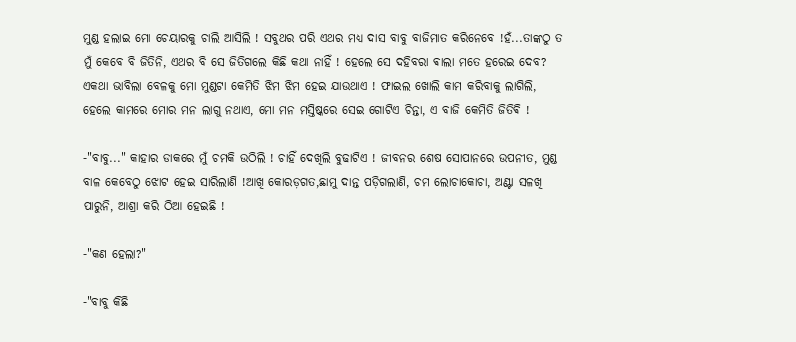ମୁଣ୍ଡ ହଲାଇ ମୋ ଚେୟାରକୁ ଚାଲି ଆସିଲି ! ସବୁଥର ପରି ଏଥର ମଧ୍ୟ ଦାସ ବାବୁ ବାଜିମାତ କରିନେବେ !ହଁ...ତାଙ୍କଠୁ ତ ମୁଁ କେବେ ବି ଜିତିନି, ଏଥର ବି ସେ ଜିତିଗଲେ କିଛି କଥା ନାହିଁ ! ହେଲେ ସେ ଦହିବରା ଵାଲା ମତେ ହରେଇ ଦେବ? ଏକଥା ଭାବିଲା ବେଳକୁ ମୋ ମୁଣ୍ଡଟା କେମିତି ଝିମ ଝିମ ହେଇ ଯାଉଥାଏ ! ଫାଇଲ ଖୋଲି କାମ କରିବାକୁ ଲାଗିଲି, ହେଲେ କାମରେ ମୋର ମନ ଲାଗୁ ନଥାଏ, ମୋ ମନ ମସ୍ତିଷ୍କରେ ସେଇ ଗୋଟିଏ ଚିନ୍ତା, ଏ ବାଜି କେମିତି ଜିତିଵି !

-"ବାବୁ..." କାହାର ଡାକରେ ମୁଁ ଚମକି ଉଠିଲି ! ଚାହିଁ ଦେଖିଲି ବୁଢାଟିଏ ! ଜୀବନର ଶେଷ ସୋପାନରେ ଉପନୀତ, ମୁଣ୍ଡ ବାଳ କେବେଠୁ ଝୋଟ ହେଇ ସାରିଲାଣି !ଆଖି କୋରଡ଼ଗତ,ଛାମୁ ଦାନ୍ତ ପଡ଼ିଗଲାଣି, ଚମ ଲୋଚାକୋଚା, ଅଣ୍ଟା ସଳଖି ପାରୁନି, ଆଶ୍ରା କରି ଠିଆ ହେଇଛି !

-"କଣ ହେଲା?"

-"ବାବୁ କିଛି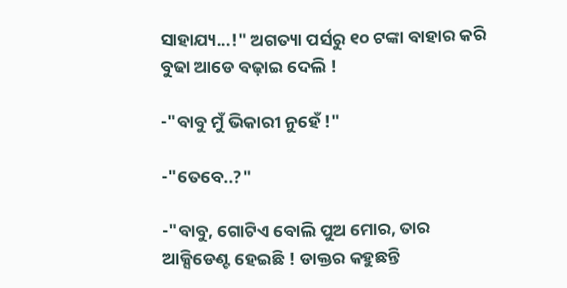ସାହାଯ୍ୟ...!" ଅଗତ୍ୟା ପର୍ସରୁ ୧୦ ଟଙ୍କା ବାହାର କରି ବୁଢା ଆଡେ ବଢ଼ାଇ ଦେଲି !

-"ବାବୁ ମୁଁ ଭିକାରୀ ନୁହେଁ !"

-"ତେବେ..?"

-"ବାବୁ, ଗୋଟିଏ ବୋଲି ପୁଅ ମୋର, ତାର ଆକ୍ସିଡେଣ୍ଟ ହେଇଛି ! ଡାକ୍ତର କହୁଛନ୍ତି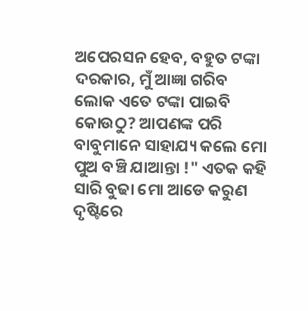ଅପେରସନ ହେବ, ବହୁତ ଟଙ୍କା ଦରକାର, ମୁଁ ଆଜ୍ଞା ଗରିବ ଲୋକ ଏତେ ଟଙ୍କା ପାଇବି କୋଉଠୁ? ଆପଣଙ୍କ ପରି ବାବୁମାନେ ସାହାଯ୍ୟ କଲେ ମୋ ପୁଅ ବଞ୍ଚି ଯାଆନ୍ତା !" ଏତକ କହି ସାରି ବୁଢା ମୋ ଆଡେ କରୁଣ ଦୃଷ୍ଟିରେ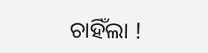ଚାହିଁଲା !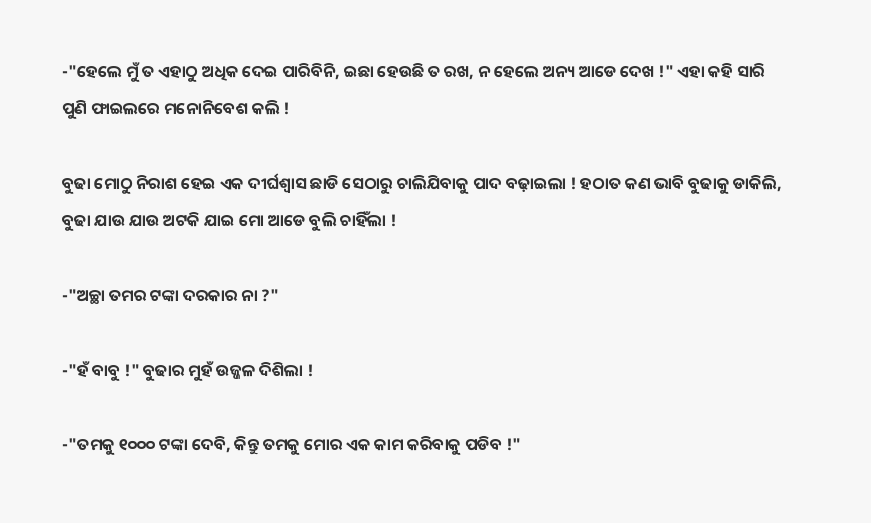-"ହେଲେ ମୁଁ ତ ଏହାଠୁ ଅଧିକ ଦେଇ ପାରିବିନି, ଇଛା ହେଉଛି ତ ରଖ, ନ ହେଲେ ଅନ୍ୟ ଆଡେ ଦେଖ !" ଏହା କହି ସାରି ପୁଣି ଫାଇଲରେ ମନୋନିବେଶ କଲି !

ବୁଢା ମୋଠୁ ନିରାଶ ହେଇ ଏକ ଦୀର୍ଘଶ୍ୱାସ ଛାଡି ସେଠାରୁ ଚାଲିଯିବାକୁ ପାଦ ବଢ଼ାଇଲା ! ହଠାତ କଣ ଭାବି ବୁଢାକୁ ଡାକିଲି, ବୁଢା ଯାଉ ଯାଉ ଅଟକି ଯାଇ ମୋ ଆଡେ ବୁଲି ଚାହିଁଲା !

-"ଅଚ୍ଛା ତମର ଟଙ୍କା ଦରକାର ନା ?"

-"ହଁ ବାବୁ !" ବୁଢାର ମୁହଁ ଉଜ୍ଜଳ ଦିଶିଲା !

-"ତମକୁ ୧୦୦୦ ଟଙ୍କା ଦେବି, କିନ୍ତୁ ତମକୁ ମୋର ଏକ କାମ କରିବାକୁ ପଡିବ !"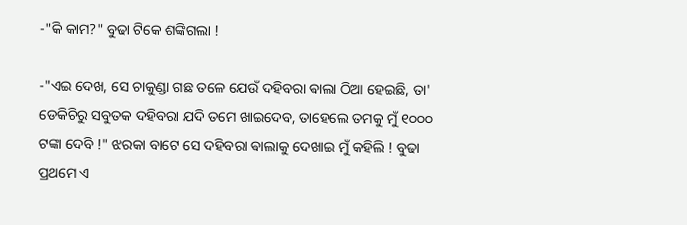-"କି କାମ?" ବୁଢା ଟିକେ ଶଙ୍କିଗଲା !

-"ଏଇ ଦେଖ, ସେ ଚାକୁଣ୍ଡା ଗଛ ତଳେ ଯେଉଁ ଦହିବରା ଵାଲା ଠିଆ ହେଇଛି, ତା' ଡେକିଚିରୁ ସବୁତକ ଦହିବରା ଯଦି ତମେ ଖାଇଦେବ, ତାହେଲେ ତମକୁ ମୁଁ ୧୦୦୦ ଟଙ୍କା ଦେବି !" ଝରକା ବାଟେ ସେ ଦହିବରା ଵାଲାକୁ ଦେଖାଇ ମୁଁ କହିଲି ! ବୁଢା ପ୍ରଥମେ ଏ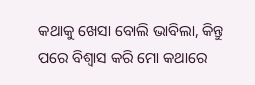କଥାକୁ ଖେସା ବୋଲି ଭାବିଲା, କିନ୍ତୁ ପରେ ବିଶ୍ୱାସ କରି ମୋ କଥାରେ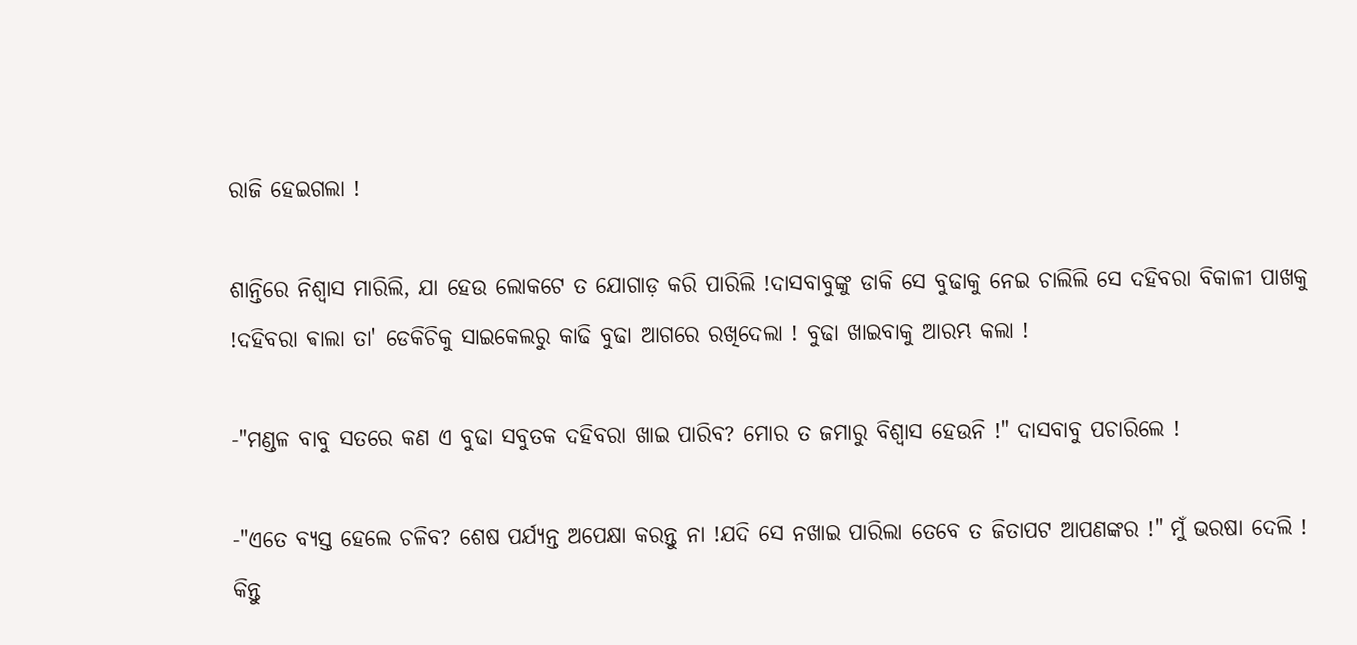ରାଜି ହେଇଗଲା !

ଶାନ୍ତିରେ ନିଶ୍ୱାସ ମାରିଲି, ଯା ହେଉ ଲୋକଟେ ତ ଯୋଗାଡ଼ କରି ପାରିଲି !ଦାସବାବୁଙ୍କୁ ଡାକି ସେ ବୁଢାକୁ ନେଇ ଚାଲିଲି ସେ ଦହିବରା ବିକାଳୀ ପାଖକୁ !ଦହିବରା ଵାଲା ତା' ଡେକିଚିକୁ ସାଇକେଲରୁ କାଢି ବୁଢା ଆଗରେ ରଖିଦେଲା ! ବୁଢା ଖାଇବାକୁ ଆରମ୍ଭ କଲା !

-"ମଣ୍ଡଳ ବାବୁ ସତରେ କଣ ଏ ବୁଢା ସବୁତକ ଦହିବରା ଖାଇ ପାରିବ? ମୋର ତ ଜମାରୁ ବିଶ୍ୱାସ ହେଉନି !" ଦାସବାବୁ ପଚାରିଲେ !

-"ଏତେ ବ୍ୟସ୍ତ ହେଲେ ଚଳିବ? ଶେଷ ପର୍ଯ୍ୟନ୍ତ ଅପେକ୍ଷା କରନ୍ତୁ ନା !ଯଦି ସେ ନଖାଇ ପାରିଲା ତେବେ ତ ଜିତାପଟ ଆପଣଙ୍କର !" ମୁଁ ଭରଷା ଦେଲି ! କିନ୍ତୁ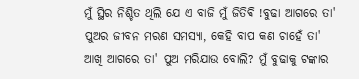ମୁଁ ସ୍ଥିର ନିଶ୍ଚିତ ଥିଲି ଯେ ଏ ବାଜି ମୁଁ ଜିତିଵି !ବୁଢା ଆଗରେ ତା' ପୁଅର ଜୀବନ ମରଣ ସମସ୍ୟା, କେହି ବାପ କଣ ଚାହେଁ ତା' ଆଖି ଆଗରେ ତା' ପୁଅ ମରିଯାଉ ବୋଲି? ମୁଁ ବୁଢାକୁ ଟଙ୍କାର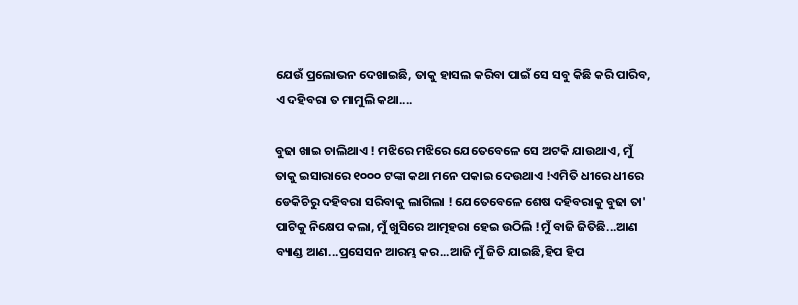ଯେଉଁ ପ୍ରଲୋଭନ ଦେଖାଇଛି, ତାକୁ ହାସଲ କରିବା ପାଇଁ ସେ ସବୁ କିଛି କରି ପାରିବ, ଏ ଦହିବରା ତ ମାମୁଲି କଥା....

ବୁଢା ଖାଇ ଚାଲିଥାଏ ! ମଝିରେ ମଝିରେ ଯେତେବେଳେ ସେ ଅଟକି ଯାଉଥାଏ, ମୁଁ ତାକୁ ଇସାରାରେ ୧୦୦୦ ଟଙ୍କା କଥା ମନେ ପକାଇ ଦେଉଥାଏ !ଏମିତି ଧୀରେ ଧୀରେ ଡେକିଚିରୁ ଦହିବରା ସରିବାକୁ ଲାଗିଲା ! ଯେତେବେଳେ ଶେଷ ଦହିବରାକୁ ବୁଢା ତା' ପାଟିକୁ ନିକ୍ଷେପ କଲା, ମୁଁ ଖୁସିରେ ଆତ୍ମହରା ହେଇ ଉଠିଲି !ମୁଁ ବାଜି ଜିତିଛି...ଆଣ ବ୍ୟାଣ୍ଡ ଆଣ...ପ୍ରସେସନ ଆରମ୍ଭ କର...ଆଜି ମୁଁ ଜିତି ଯାଇଛି,ହିପ ହିପ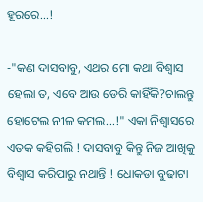ହୂରରେ...!

-"କଣ ଦାସବାବୁ, ଏଥର ମୋ କଥା ବିଶ୍ୱାସ ହେଲା ତ, ଏବେ ଆଉ ଡେରି କାହିଁକି?ଚାଲନ୍ତୁ ହୋଟେଲ ନୀଳ କମଲ...!" ଏକା ନିଶ୍ୱାସରେ ଏତକ କହିଗଲି ! ଦାସବାବୁ କିନ୍ତୁ ନିଜ ଆଖିକୁ ବିଶ୍ୱାସ କରିପାରୁ ନଥାନ୍ତି ! ଧୋକଡା ବୁଢାଟା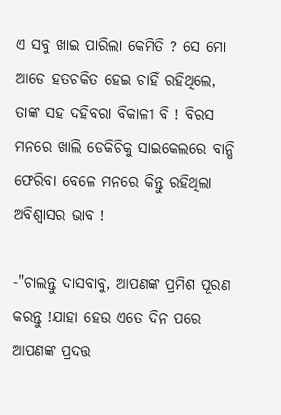ଏ ସବୁ ଖାଇ ପାରିଲା କେମିତି ? ସେ ମୋ ଆଡେ ହତଚକିତ ହେଇ ଚାହିଁ ରହିଥିଲେ, ତାଙ୍କ ସହ ଦହିବରା ବିକାଳୀ ବି ! ବିରସ ମନରେ ଖାଲି ଡେକିଚିକୁ ସାଇକେଲରେ ବାନ୍ଧି ଫେରିବା ବେଳେ ମନରେ କିନ୍ତୁ ରହିଥିଲା ଅବିଶ୍ୱାସର ଭାବ !

-"ଚାଲନ୍ତୁ ଦାସବାବୁ, ଆପଣଙ୍କ ପ୍ରମିଶ ପୂରଣ କରନ୍ତୁ !ଯାହା ହେଉ ଏତେ ଦିନ ପରେ ଆପଣଙ୍କ ପ୍ରଦତ୍ତ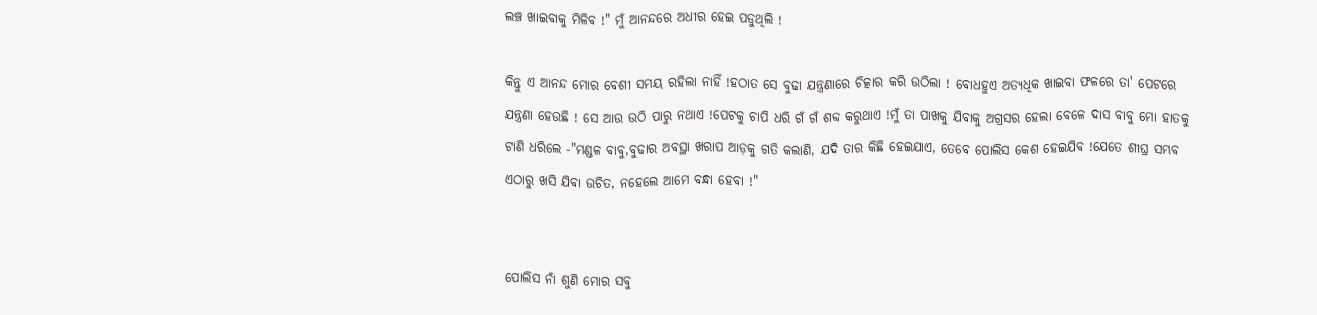ଲଞ୍ଚ ଖାଇବାକୁ ମିଳିବ !" ମୁଁ ଆନନ୍ଦରେ ଅଧୀର ହେଇ ପଡୁଥିଲି !

କିନ୍ତୁ ଏ ଆନନ୍ଦ ମୋର ବେଶୀ ସମୟ ରହିଲା ନାହିଁ !ହଠାତ ସେ ବୁଢା ଯନ୍ତ୍ରଣାରେ ଚିତ୍କାର କରି ଉଠିଲା ! ବୋଧହୁଏ ଅତ୍ୟଧିକ ଖାଇବା ଫଳରେ ତା' ପେଟରେ ଯନ୍ତ୍ରଣା ହେଉଛି ! ସେ ଆଉ ଉଠି ପାରୁ ନଥାଏ !ପେଟକୁ ଚାପି ଧରି ଗଁ ଗଁ ଶବ୍ଦ କରୁଥାଏ !ମୁଁ ତା ପାଖକୁ ଯିବାକୁ ଅଗ୍ରସର ହେଲା ବେଳେ ଦାସ ବାବୁ ମୋ ହାତକୁ ଟାଣି ଧରିଲେ -"ମଣ୍ଡଳ ବାବୁ,ବୁଢାର ଅବସ୍ଥା ଖରାପ ଆଡ଼କୁ ଗତି କଲାଣି, ଯଦି ତାର କିଛି ହେଇଯାଏ, ତେବେ ପୋଲିସ କେଶ ହେଇଯିବ !ଯେତେ ଶୀଘ୍ର ସମ୍ଭବ ଏଠାରୁ ଖସି ଯିବା ଉଚିତ, ନହେଲେ ଆମେ ବନ୍ଧା ହେବା !"


ପୋଲିସ ନାଁ ଶୁଣି ମୋର ସବୁ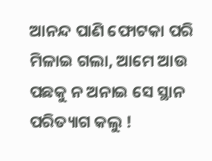ଆନନ୍ଦ ପାଣି ଫୋଟକା ପରି ମିଳାଇ ଗଲା, ଆମେ ଆଉ ପଛକୁ ନ ଅନାଇ ସେ ସ୍ଥାନ ପରିତ୍ୟାଗ କଲୁ !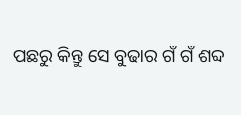ପଛରୁ କିନ୍ତୁ ସେ ବୁଢାର ଗଁ ଗଁ ଶବ୍ଦ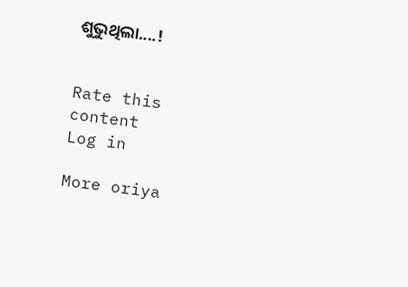ଶୁଭୁଥିଲା....!


Rate this content
Log in

More oriya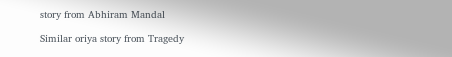story from Abhiram Mandal

Similar oriya story from Tragedy